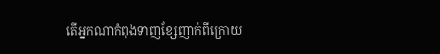តើអ្នកណាកំពុងទាញខ្សែញាក់ពីក្រោយ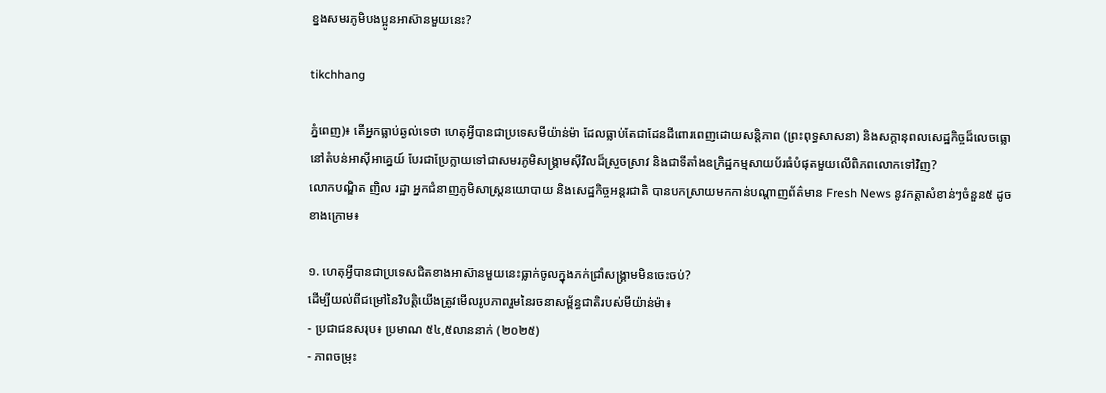ខ្នងសមរភូមិបងប្អូនអាស៊ានមួយនេះ?

tikchhang

ភ្នំពេញ)៖ តើអ្នកធ្លាប់ឆ្ងល់ទេថា ហេតុអ្វីបានជាប្រទេសមីយ៉ាន់ម៉ា ដែលធ្លាប់តែជាដែនដីពោរពេញដោយសន្តិភាព (ព្រះពុទ្ធសាសនា) និងសក្តានុពលសេដ្ឋកិច្ចដ៏លេចធ្លោនៅតំបន់អាស៊ីអាគ្នេយ៍ បែរជាប្រែក្លាយទៅជាសមរភូមិសង្គ្រាមស៊ីវិលដ៏ស្រួចស្រាវ និងជាទីតាំងឧក្រិដ្ឋកម្មសាយប័រធំបំផុតមួយលើពិភពលោកទៅវិញ?
លោកបណ្ឌិត ញិល រដ្ឋា អ្នកជំនាញភូមិសាស្រ្តនយោបាយ និងសេដ្ឋកិច្ចអន្តរជាតិ បានបកស្រាយមកកាន់បណ្ដាញព័ត៌មាន Fresh News នូវកត្តាសំខាន់ៗចំនួន៥ ដូចខាងក្រោម៖

១. ហេតុអ្វីបានជាប្រទេសជិតខាងអាស៊ានមួយនេះធ្លាក់ចូលក្នុងភក់ជ្រាំសង្គ្រាមមិនចេះចប់?
ដើម្បីយល់ពីជម្រៅនៃវិបត្តិយើងត្រូវមើលរូបភាពរួមនៃរចនាសម្ព័ន្ធជាតិរបស់មីយ៉ាន់ម៉ា៖
- ប្រជាជនសរុប៖ ប្រមាណ ៥៤,៥លាននាក់ (២០២៥)
- ភាពចម្រុះ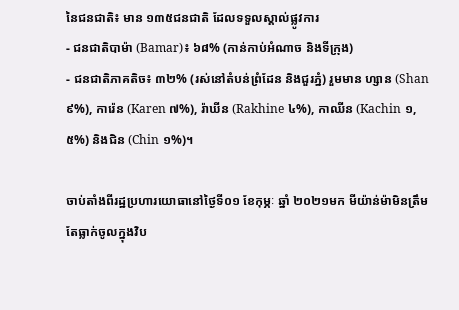នៃជនជាតិ៖ មាន ១៣៥ជនជាតិ ដែលទទួលស្គាល់ផ្លូវការ
- ជនជាតិបាម៉ា (Bamar)៖ ៦៨% (កាន់កាប់អំណាច និងទីក្រុង)
- ជនជាតិភាគតិច៖ ៣២% (រស់នៅតំបន់ព្រំដែន និងជួរភ្នំ) រួមមាន ហ្សាន (Shan ៩%), ការ៉េន (Karen ៧%), រ៉ាឃីន (Rakhine ៤%), កាឈីន (Kachin ១,៥%) និងជិន (Chin ១%)។

ចាប់តាំងពីរដ្ឋប្រហារយោធានៅថ្ងៃទី០១ ខែកុម្ភៈ ឆ្នាំ ២០២១មក មីយ៉ាន់ម៉ាមិនត្រឹមតែធ្លាក់ចូលក្នុងវិប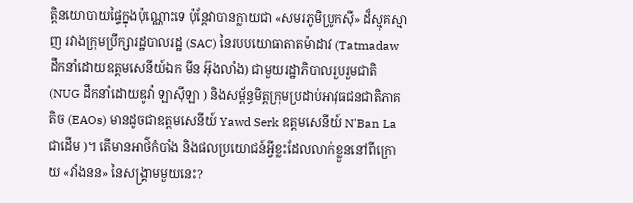ត្តិនយោបាយផ្ទៃក្នុងប៉ុណ្ណោះទេ ប៉ុន្តែវាបានក្លាយជា «សមរភូមិប្រូកស៊ី» ដ៏ស្មុគស្មាញ រវាងក្រុមប្រឹក្សារដ្ឋបាលរដ្ឋ (SAC) នៃរបបយោធាតាតម៉ាដាវ (Tatmadaw ដឹកនាំដោយឧត្តមសេនីយ៍ឯក មីន អ៊ុងលាំង) ជាមួយរដ្ឋាភិបាលរួបរួមជាតិ (NUG ដឹកនាំដោយឌូវ៉ា ឡាស៊ីឡា ) និងសម្ព័ន្ធមិត្តក្រុមប្រដាប់អាវុធជនជាតិភាគតិច (EAOs) មានដូចជាឧត្តមសេនីយ៍ Yawd Serk ឧត្តមសេនីយ៍ N'Ban La ជាដើម )។ តើមានអាថ៌កំបាំង និងផលប្រយោជន៍អ្វីខ្លះដែលលាក់ខ្លួននៅពីក្រោយ «វាំងនន» នៃសង្គ្រាមមួយនេះ?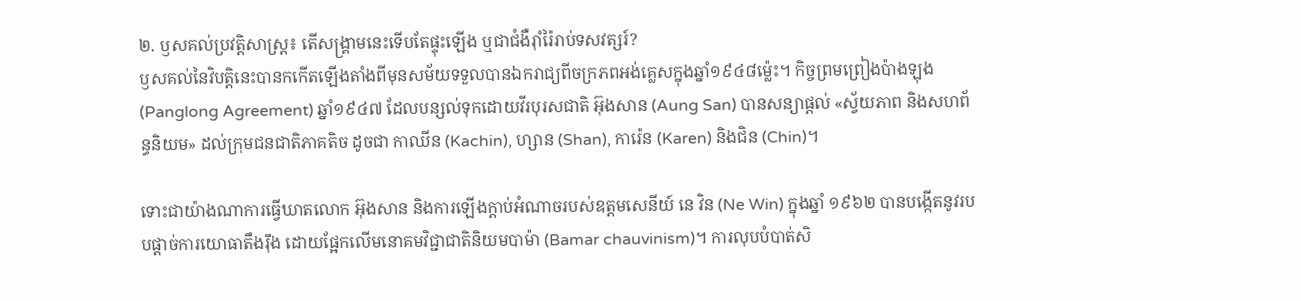២. ឫសគល់ប្រវត្តិសាស្ត្រ៖ តើសង្គ្រាមនេះទើបតែផ្ទុះឡើង ឬជាជំងឺរ៉ាំរ៉ៃរាប់ទសវត្សរ៍?
ឫសគល់នៃវិបត្តិនេះបានកកើតឡើងតាំងពីមុនសម័យទទួលបានឯករាជ្យពីចក្រភពអង់គ្លេសក្នុងឆ្នាំ១៩៤៨ម្ល៉េះ។ កិច្ចព្រមព្រៀងប៉ាងឡុង (Panglong Agreement) ឆ្នាំ១៩៤៧ ដែលបន្សល់ទុកដោយវីរបុរសជាតិ អ៊ុងសាន (Aung San) បានសន្យាផ្តល់ «ស្វ័យភាព និងសហព័ន្ធនិយម» ដល់ក្រុមជនជាតិភាគតិច ដូចជា កាឈីន (Kachin), ហ្សាន (Shan), ការ៉េន (Karen) និងជិន (Chin)។

ទោះជាយ៉ាងណាការធ្វើឃាតលោក អ៊ុងសាន និងការឡើងក្តាប់អំណាចរបស់ឧត្តមសេនីយ៍ នេ វិន (Ne Win) ក្នុងឆ្នាំ ១៩៦២ បានបង្កើតនូវរបបផ្តាច់ការយោធាតឹងរ៉ឹង ដោយផ្អែកលើមនោគមវិជ្ជាជាតិនិយមបាម៉ា (Bamar chauvinism)។ ការលុបបំបាត់សិ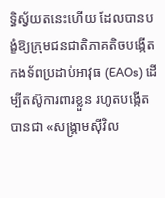ទ្ធិស្វ័យតនេះហើយ ដែលបានបង្ខំឱ្យក្រុមជនជាតិភាគតិចបង្កើតកងទ័ពប្រដាប់អាវុធ (EAOs) ដើម្បីតស៊ូការពារខ្លួន រហូតបង្កើតបានជា «សង្គ្រាមស៊ីវិល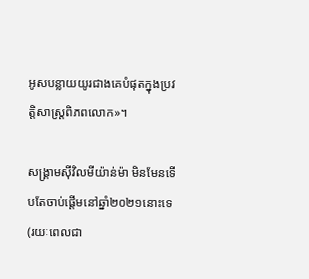អូសបន្លាយយូរជាងគេបំផុតក្នុងប្រវត្តិសាស្ត្រពិភពលោក»។

សង្គ្រាមស៊ីវិលមីយ៉ាន់ម៉ា មិនមែនទើបតែចាប់ផ្តើមនៅឆ្នាំ២០២១នោះទេ (រយៈពេលជា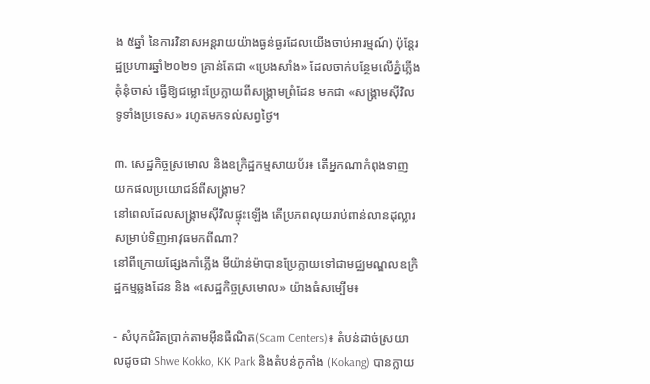ង ៥ឆ្នាំ នៃការវិនាសអន្តរាយយ៉ាងធ្ងន់ធ្ងរដែលយើងចាប់អារម្មណ៍) ប៉ុន្តែរដ្ឋប្រហារឆ្នាំ២០២១ គ្រាន់តែជា «ប្រេងសាំង» ដែលចាក់បន្ថែមលើភ្នំភ្លើងគុំនុំចាស់ ធ្វើឱ្យជម្លោះប្រែក្លាយពីសង្គ្រាមព្រំដែន មកជា «សង្គ្រាមស៊ីវិលទូទាំងប្រទេស» រហូតមកទល់សព្វថ្ងៃ។

៣. សេដ្ឋកិច្ចស្រមោល និងឧក្រិដ្ឋកម្មសាយប័រ៖ តើអ្នកណាកំពុងទាញយកផលប្រយោជន៍ពីសង្គ្រាម?
នៅពេលដែលសង្គ្រាមស៊ីវិលផ្ទុះឡើង តើប្រភពលុយរាប់ពាន់លានដុល្លារសម្រាប់ទិញអាវុធមកពីណា?
នៅពីក្រោយផ្សែងកាំភ្លើង មីយ៉ាន់ម៉ាបានប្រែក្លាយទៅជាមជ្ឈមណ្ឌលឧក្រិដ្ឋកម្មឆ្លងដែន និង «សេដ្ឋកិច្ចស្រមោល» យ៉ាងធំសម្បើម៖

- សំបុកជំរិតប្រាក់តាមអ៊ីនធឺណិត(Scam Centers)៖ តំបន់ដាច់ស្រយាលដូចជា Shwe Kokko, KK Park និងតំបន់កូកាំង (Kokang) បានក្លាយ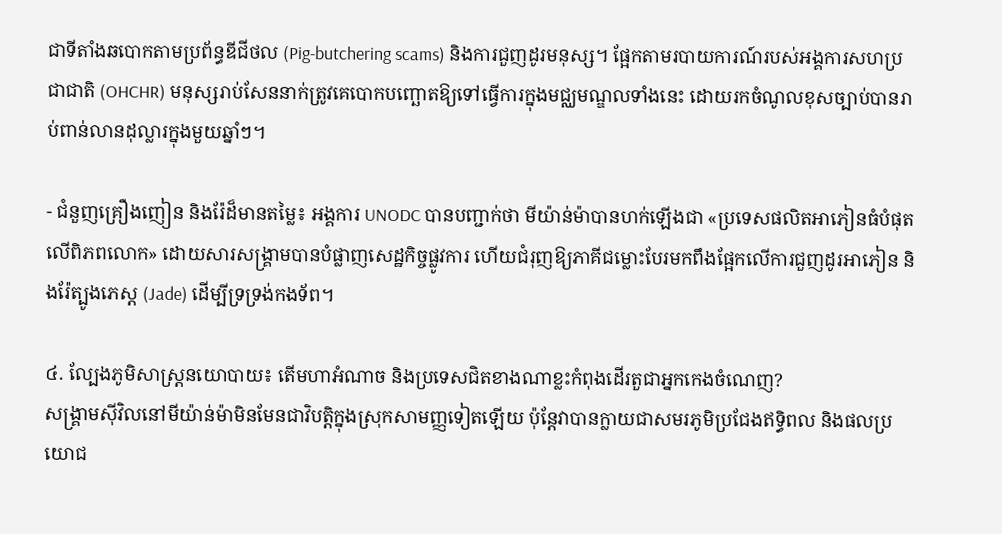ជាទីតាំងឆបោកតាមប្រព័ន្ធឌីជីថល (Pig-butchering scams) និងការជួញដូរមនុស្ស។ ផ្អែកតាមរបាយការណ៍របស់អង្គការសហប្រជាជាតិ (OHCHR) មនុស្សរាប់សែននាក់ត្រូវគេបោកបញ្ឆោតឱ្យទៅធ្វើការក្នុងមជ្ឈមណ្ឌលទាំងនេះ ដោយរកចំណូលខុសច្បាប់បានរាប់ពាន់លានដុល្លារក្នុងមួយឆ្នាំៗ។

- ជំនួញគ្រឿងញៀន និងរ៉ែដ៏មានតម្លៃ៖ អង្គការ UNODC បានបញ្ជាក់ថា មីយ៉ាន់ម៉ាបានហក់ឡើងជា «ប្រទេសផលិតអាភៀនធំបំផុតលើពិភពលោក» ដោយសារសង្គ្រាមបានបំផ្លាញសេដ្ឋកិច្ចផ្លូវការ ហើយជំរុញឱ្យភាគីជម្លោះបែរមកពឹងផ្អែកលើការជួញដូរអាភៀន និងរ៉ែត្បូងភេស្ដ (Jade) ដើម្បីទ្រទ្រង់កងទ័ព។

៤. ល្បែងភូមិសាស្ត្រនយោបាយ៖ តើមហាអំណាច និងប្រទេសជិតខាងណាខ្លះកំពុងដើរតួជាអ្នកកេងចំណេញ?
សង្គ្រាមស៊ីវិលនៅមីយ៉ាន់ម៉ាមិនមែនជាវិបត្តិក្នុងស្រុកសាមញ្ញទៀតឡើយ ប៉ុន្តែវាបានក្លាយជាសមរភូមិប្រជែងឥទ្ធិពល និងផលប្រយោជ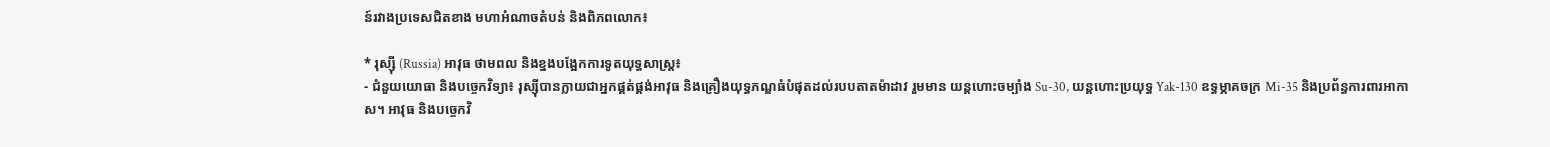ន៍រវាងប្រទេសជិតខាង មហាអំណាចតំបន់ និងពិភពលោក៖

* រុស្ស៊ី (Russia) អាវុធ ថាមពល និងខ្នងបង្អែកការទូតយុទ្ធសាស្ត្រ៖
- ជំនួយយោធា និងបច្ចេកវិទ្យា៖ រុស្ស៊ីបានក្លាយជាអ្នកផ្គត់ផ្គង់អាវុធ និងគ្រឿងយុទ្ធភណ្ឌធំបំផុតដល់របបតាតម៉ាដាវ រួមមាន យន្តហោះចម្បាំង Su-30, យន្តហោះប្រយុទ្ធ Yak-130 ឧទ្ធម្ភាគចក្រ Mi-35 និងប្រព័ន្ធការពារអាកាស។ អាវុធ និងបច្ចេកវិ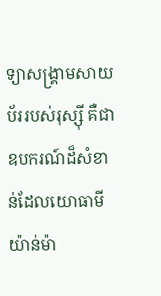ទ្យាសង្គ្រាមសាយប័ររបស់រុស្ស៊ី គឺជាឧបករណ៍ដ៏សំខាន់ដែលយោធាមីយ៉ាន់ម៉ា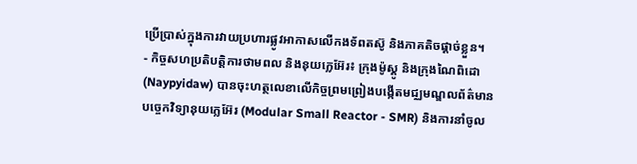ប្រើប្រាស់ក្នុងការវាយប្រហារផ្លូវអាកាសលើកងទ័ពតស៊ូ និងភាគតិចផ្តាច់ខ្លួន។
- កិច្ចសហប្រតិបត្តិការថាមពល និងនុយក្លេអ៊ែរ៖ ក្រុងម៉ូស្គូ និងក្រុងណៃពិដោ (Naypyidaw) បានចុះហត្ថលេខាលើកិច្ចព្រមព្រៀងបង្កើតមជ្ឈមណ្ឌលព័ត៌មានបច្ចេកវិទ្យានុយក្លេអ៊ែរ (Modular Small Reactor - SMR) និងការនាំចូល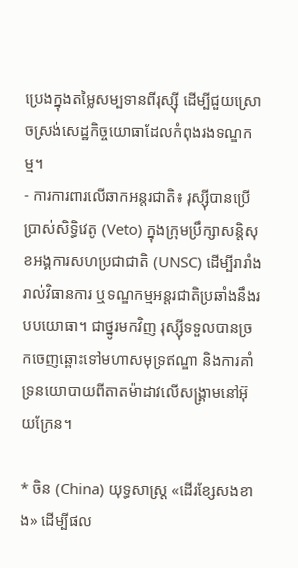ប្រេងក្នុងតម្លៃសម្បទានពីរុស្ស៊ី ដើម្បីជួយស្រោចស្រង់សេដ្ឋកិច្ចយោធាដែលកំពុងរងទណ្ឌកម្ម។
- ការការពារលើឆាកអន្តរជាតិ៖ រុស្ស៊ីបានប្រើប្រាស់សិទ្ធិវេតូ (Veto) ក្នុងក្រុមប្រឹក្សាសន្តិសុខអង្គការសហប្រជាជាតិ (UNSC) ដើម្បីរារាំងរាល់វិធានការ ឬទណ្ឌកម្មអន្តរជាតិប្រឆាំងនឹងរបបយោធា។ ជាថ្នូរមកវិញ រុស្ស៊ីទទួលបានច្រកចេញឆ្ពោះទៅមហាសមុទ្រឥណ្ឌា និងការគាំទ្រនយោបាយពីតាតម៉ាដាវលើសង្គ្រាមនៅអ៊ុយក្រែន។

* ចិន (China) យុទ្ធសាស្ត្រ «ដើរខ្សែសងខាង» ដើម្បីផល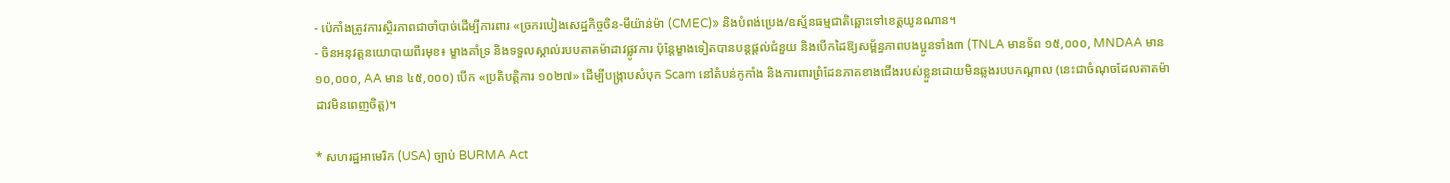- ប៉េកាំងត្រូវការស្ថិរភាពជាចាំបាច់ដើម្បីការពារ «ច្រករបៀងសេដ្ឋកិច្ចចិន-មីយ៉ាន់ម៉ា (CMEC)» និងបំពង់ប្រេង/ឧស្ម័នធម្មជាតិឆ្ពោះទៅខេត្តយូនណាន។
- ចិនអនុវត្តនយោបាយពីរមុខ៖ ម្ខាងគាំទ្រ និងទទួលស្គាល់របបតាតម៉ាដាវផ្លូវការ ប៉ុន្តែម្ខាងទៀតបានបន្តផ្តល់ជំនួយ និងបើកដៃឱ្យសម្ព័ន្ធភាពបងប្អូនទាំង៣ (TNLA មានទ័ព ១៥,០០០, MNDAA មាន១០,០០០, AA មាន ៤៥,០០០) បើក «ប្រតិបត្តិការ ១០២៧» ដើម្បីបង្រ្កាបសំបុក Scam នៅតំបន់កូកាំង និងការពារព្រំដែនភាគខាងជើងរបស់ខ្លួនដោយមិនឆ្លងរបបកណ្តាល (នេះជាចំណុចដែលតាតម៉ាដាវមិនពេញចិត្ត)។

* សហរដ្ឋអាមេរិក (USA) ច្បាប់ BURMA Act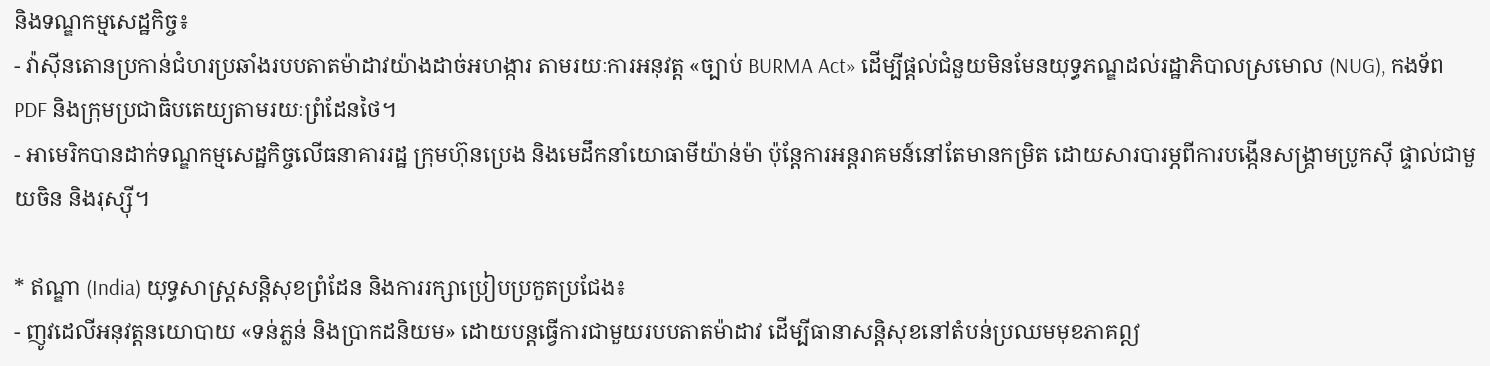និងទណ្ឌកម្មសេដ្ឋកិច្ច៖
- វ៉ាស៊ីនតោនប្រកាន់ជំហរប្រឆាំងរបបតាតម៉ាដាវយ៉ាងដាច់អហង្ការ តាមរយៈការអនុវត្ត «ច្បាប់ BURMA Act» ដើម្បីផ្តល់ជំនួយមិនមែនយុទ្ធភណ្ឌដល់រដ្ឋាភិបាលស្រមោល (NUG), កងទ័ព PDF និងក្រុមប្រជាធិបតេយ្យតាមរយៈព្រំដែនថៃ។
- អាមេរិកបានដាក់ទណ្ឌកម្មសេដ្ឋកិច្ចលើធនាគាររដ្ឋ ក្រុមហ៊ុនប្រេង និងមេដឹកនាំយោធាមីយ៉ាន់ម៉ា ប៉ុន្តែការអន្តរាគមន៍នៅតែមានកម្រិត ដោយសារបារម្ភពីការបង្កើនសង្គ្រាមប្រូកស៊ី ផ្ទាល់ជាមួយចិន និងរុស្ស៊ី។

* ឥណ្ឌា (India) យុទ្ធសាស្ត្រសន្តិសុខព្រំដែន និងការរក្សាប្រៀបប្រកួតប្រជែង៖
- ញូវដេលីអនុវត្តនយោបាយ «ទន់ភ្លន់ និងប្រាកដនិយម» ដោយបន្តធ្វើការជាមួយរបបតាតម៉ាដាវ ដើម្បីធានាសន្តិសុខនៅតំបន់ប្រឈមមុខភាគឦ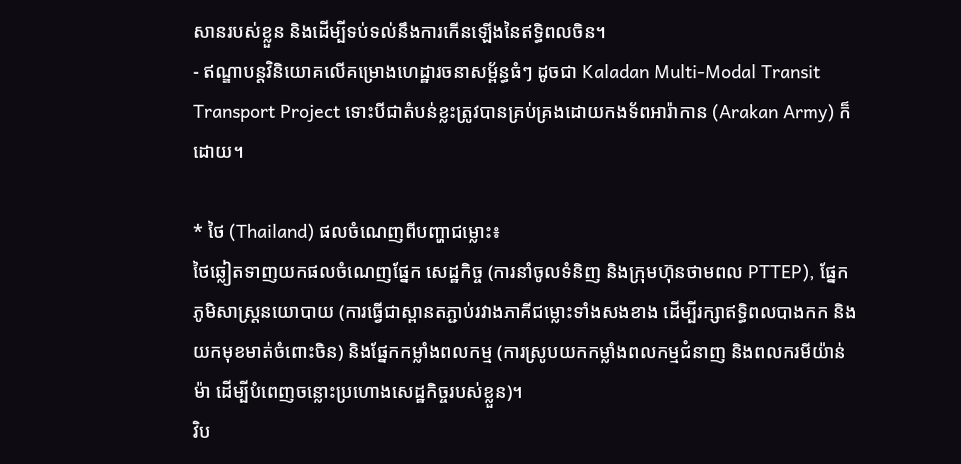សានរបស់ខ្លួន និងដើម្បីទប់ទល់នឹងការកើនឡើងនៃឥទ្ធិពលចិន។
- ឥណ្ឌាបន្តវិនិយោគលើគម្រោងហេដ្ឋារចនាសម្ព័ន្ធធំៗ ដូចជា Kaladan Multi-Modal Transit Transport Project ទោះបីជាតំបន់ខ្លះត្រូវបានគ្រប់គ្រងដោយកងទ័ពអារ៉ាកាន (Arakan Army) ក៏ដោយ។

* ថៃ (Thailand) ផលចំណេញពីបញ្ហាជម្លោះ៖
ថៃឆ្លៀតទាញយកផលចំណេញផ្នែក សេដ្ឋកិច្ច (ការនាំចូលទំនិញ និងក្រុមហ៊ុនថាមពល PTTEP), ផ្នែក ភូមិសាស្ត្រនយោបាយ (ការធ្វើជាស្ពានតភ្ជាប់រវាងភាគីជម្លោះទាំងសងខាង ដើម្បីរក្សាឥទ្ធិពលបាងកក និងយកមុខមាត់ចំពោះចិន) និងផ្នែកកម្លាំងពលកម្ម (ការស្រូបយកកម្លាំងពលកម្មជំនាញ និងពលករមីយ៉ាន់ម៉ា ដើម្បីបំពេញចន្លោះប្រហោងសេដ្ឋកិច្ចរបស់ខ្លួន)។
វិប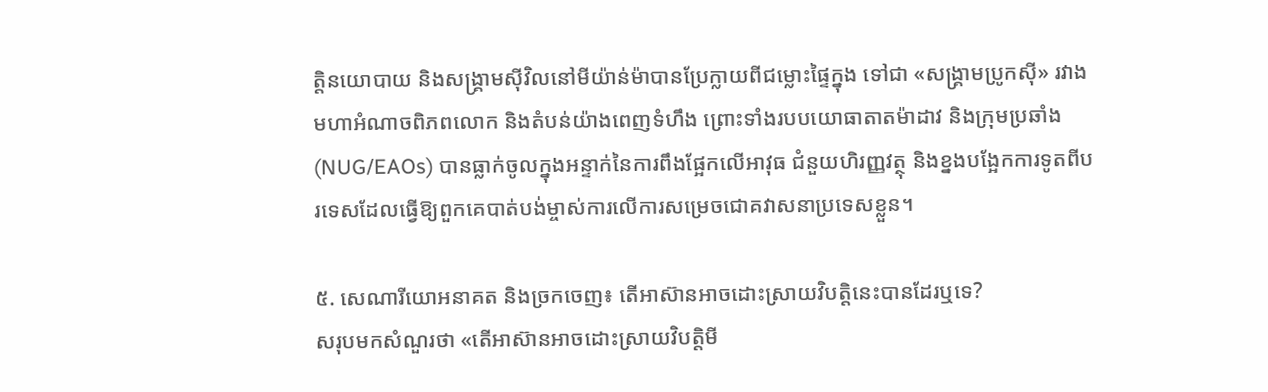ត្តិនយោបាយ និងសង្គ្រាមស៊ីវិលនៅមីយ៉ាន់ម៉ាបានប្រែក្លាយពីជម្លោះផ្ទៃក្នុង ទៅជា «សង្គ្រាមប្រូកស៊ី» រវាងមហាអំណាចពិភពលោក និងតំបន់យ៉ាងពេញទំហឹង ព្រោះទាំងរបបយោធាតាតម៉ាដាវ និងក្រុមប្រឆាំង (NUG/EAOs) បានធ្លាក់ចូលក្នុងអន្ទាក់នៃការពឹងផ្អែកលើអាវុធ ជំនួយហិរញ្ញវត្ថុ និងខ្នងបង្អែកការទូតពីបរទេសដែលធ្វើឱ្យពួកគេបាត់បង់ម្ចាស់ការលើការសម្រេចជោគវាសនាប្រទេសខ្លួន។

៥. សេណារីយោអនាគត និងច្រកចេញ៖ តើអាស៊ានអាចដោះស្រាយវិបត្តិនេះបានដែរឬទេ?
សរុបមកសំណួរថា «តើអាស៊ានអាចដោះស្រាយវិបត្តិមី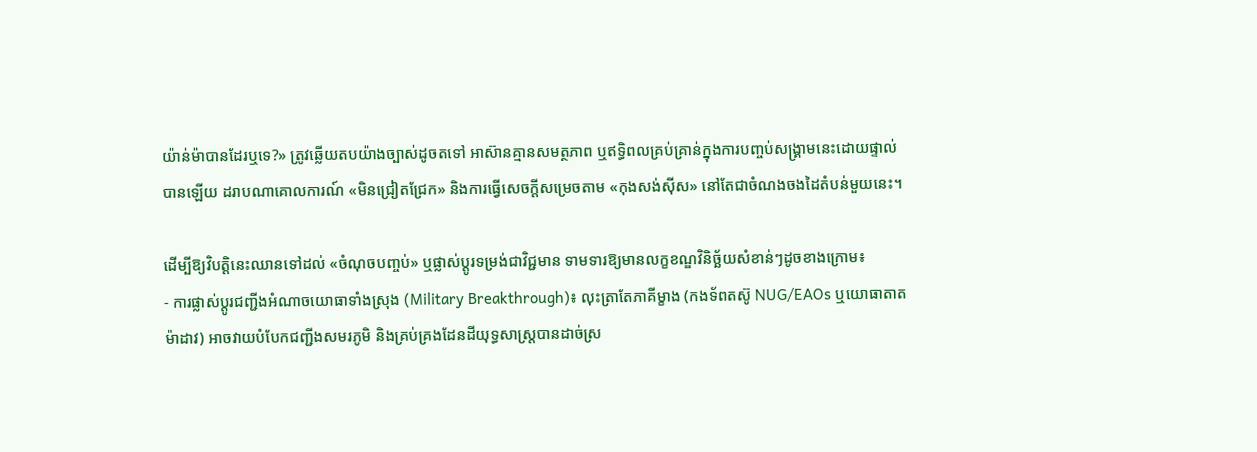យ៉ាន់ម៉ាបានដែរឬទេ?» ត្រូវឆ្លើយតបយ៉ាងច្បាស់ដូចតទៅ អាស៊ានគ្មានសមត្ថភាព ឬឥទ្ធិពលគ្រប់គ្រាន់ក្នុងការបញ្ចប់សង្គ្រាមនេះដោយផ្ទាល់បានឡើយ ដរាបណាគោលការណ៍ «មិនជ្រៀតជ្រែក» និងការធ្វើសេចក្តីសម្រេចតាម «កុងសង់ស៊ីស» នៅតែជាចំណងចងដៃតំបន់មួយនេះ។

ដើម្បីឱ្យវិបត្តិនេះឈានទៅដល់ «ចំណុចបញ្ចប់» ឬផ្លាស់ប្តូរទម្រង់ជាវិជ្ជមាន ទាមទារឱ្យមានលក្ខខណ្ឌវិនិច្ឆ័យសំខាន់ៗដូចខាងក្រោម៖
- ការផ្លាស់ប្តូរជញ្ជីងអំណាចយោធាទាំងស្រុង (Military Breakthrough)៖ លុះត្រាតែភាគីម្ខាង (កងទ័ពតស៊ូ NUG/EAOs ឬយោធាតាតម៉ាដាវ) អាចវាយបំបែកជញ្ជីងសមរភូមិ និងគ្រប់គ្រងដែនដីយុទ្ធសាស្ត្របានដាច់ស្រ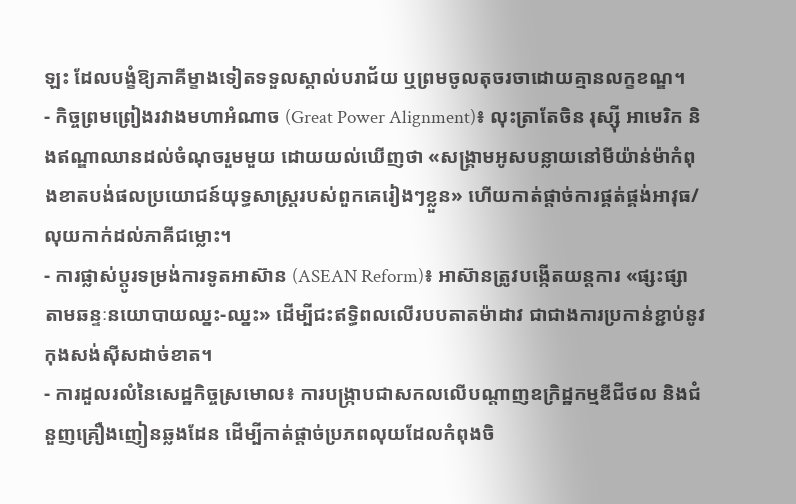ឡះ ដែលបង្ខំឱ្យភាគីម្ខាងទៀតទទួលស្គាល់បរាជ័យ ឬព្រមចូលតុចរចាដោយគ្មានលក្ខខណ្ឌ។
- កិច្ចព្រមព្រៀងរវាងមហាអំណាច (Great Power Alignment)៖ លុះត្រាតែចិន រុស្ស៊ី អាមេរិក និងឥណ្ឌាឈានដល់ចំណុចរួមមួយ ដោយយល់ឃើញថា «សង្គ្រាមអូសបន្លាយនៅមីយ៉ាន់ម៉ាកំពុងខាតបង់ផលប្រយោជន៍យុទ្ធសាស្ត្ររបស់ពួកគេរៀងៗខ្លួន» ហើយកាត់ផ្តាច់ការផ្គត់ផ្គង់អាវុធ/លុយកាក់ដល់ភាគីជម្លោះ។
- ការផ្លាស់ប្តូរទម្រង់ការទូតអាស៊ាន (ASEAN Reform)៖ អាស៊ានត្រូវបង្កើតយន្តការ «ផ្សះផ្សាតាមឆន្ទៈនយោបាយឈ្នះ-ឈ្នះ» ដើម្បីជះឥទ្ធិពលលើរបបតាតម៉ាដាវ ជាជាងការប្រកាន់ខ្ជាប់នូវកុងសង់ស៊ីសដាច់ខាត។
- ការដួលរលំនៃសេដ្ឋកិច្ចស្រមោល៖ ការបង្រ្កាបជាសកលលើបណ្តាញឧក្រិដ្ឋកម្មឌីជីថល និងជំនួញគ្រឿងញៀនឆ្លងដែន ដើម្បីកាត់ផ្តាច់ប្រភពលុយដែលកំពុងចិ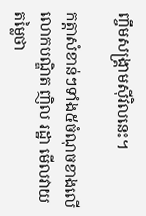ញ្ចឹមសង្គ្រាមស៊ីវិលនេះ។

កត្តាសំខាន់ៗទាំង៥ចំណុចខាងលើ លោកបណ្ឌិត ញិល រដ្ឋា មើលវាយតម្លៃថា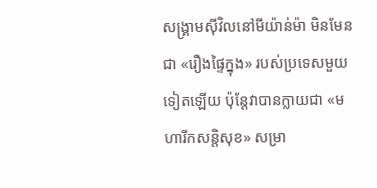សង្គ្រាមស៊ីវិលនៅមីយ៉ាន់ម៉ា មិនមែនជា «រឿងផ្ទៃក្នុង» របស់ប្រទេសមួយទៀតឡើយ ប៉ុន្តែវាបានក្លាយជា «មហារីកសន្តិសុខ» សម្រា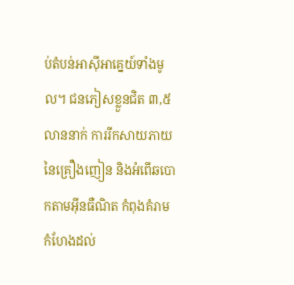ប់តំបន់អាស៊ីអាគ្នេយ៍ទាំងមូល។ ជនភៀសខ្លួនជិត ៣,៥លាននាក់ ការរីកសាយភាយនៃគ្រឿងញៀន និងអំពើឆបោកតាមអ៊ីនធឺណិត កំពុងគំរាមកំហែងដល់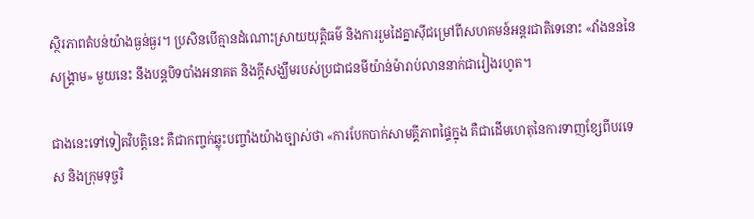ស្ថិរភាពតំបន់យ៉ាងធ្ងន់ធ្ងរ។ ប្រសិនបើគ្មានដំណោះស្រាយយុត្តិធម៌ និងការរួមដៃគ្នាស៊ីជម្រៅពីសហគមន៍អន្តរជាតិទេនោះ «វាំងនននៃសង្គ្រាម» មួយនេះ នឹងបន្តបិទបាំងអនាគត និងក្តីសង្ឃឹមរបស់ប្រជាជនមីយ៉ាន់ម៉ារាប់លាននាក់ជារៀងរហូត។

ជាងនេះទៅទៀតវិបត្តិនេះ គឺជាកញ្ចក់ឆ្លុះបញ្ចាំងយ៉ាងច្បាស់ថា «ការបែកបាក់សាមគ្គីភាពផ្ទៃក្នុង គឺជាដើមហេតុនៃការទាញខ្សែពីបរទេស និងក្រុមទុច្ចរិ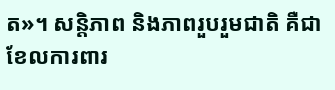ត»។ សន្តិភាព និងភាពរួបរួមជាតិ គឺជាខែលការពារ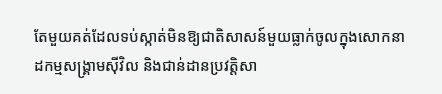តែមួយគត់ដែលទប់ស្កាត់មិនឱ្យជាតិសាសន៍មួយធ្លាក់ចូលក្នុងសោកនាដកម្មសង្គ្រាមស៊ីវិល និងជាន់ដានប្រវត្តិសា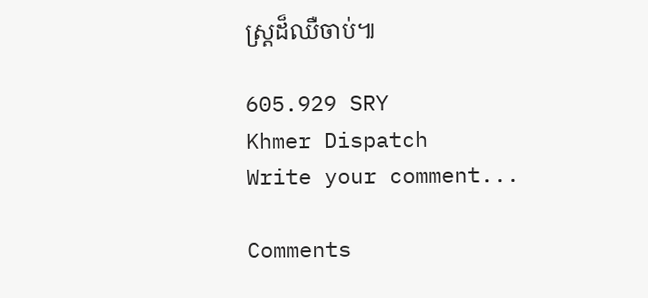ស្ត្រដ៏ឈឺចាប់៕

605.929 SRY
Khmer Dispatch
Write your comment...

Comments